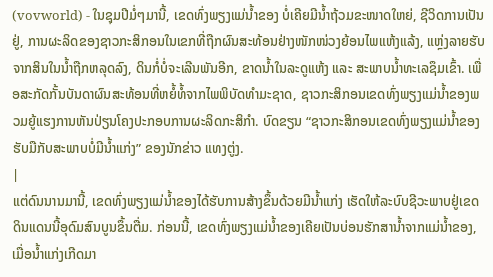(vovworld) - ໃນຊຸມປີມໍ່ໆມານີ້, ເຂດທົ່ງພຽງແມ່ນ້ຳຂອງ ບໍ່ເຄີຍມີນ້ຳຖ້ວມຂະໜາດໃຫຍ່, ຊີວິດການເປັນຢູ່, ການຜະລິດຂອງຊາວກະສິກອນໃນເຂກທີ່ຖືກຜົນສະທ້ອນຢ່າງໜັກໜ່ວງຍ້ອນໄພແຫ້ງແລ້ງ, ແຫຼ່ງລາຍຮັບຈາກສິນໃນນ້ຳຖືກຫລຸດລົງ, ດິນກໍ່ບໍ່ຈະເລີນພັນອີກ, ຂາດນ້ຳໃນລະດູແຫ້ງ ແລະ ສະພາບນ້ຳທະເລຊຶມເຂົ້າ. ເພື່ອສະກັດກັ້ນບັນດາຜົນສະທ້ອນທີ່ຫຍໍ້ທໍ້ຈາກໄພພິບັດທຳມະຊາດ, ຊາວກະສິກອນເຂດທົ່ງພຽງແມ່ນ້ຳຂອງພວມຍູ້ແຮງການຫັນປ່ຽນໂຄງປະກອບການຜະລິດກະສິກຳ. ບົດຂຽນ “ຊາວກະສິກອນເຂດທົ່ງພຽງແມ່ນ້ຳຂອງຮັບມືກັບສະພາບບໍ່ມີນ້ຳແກ່ງ” ຂອງນັກຂ່າວ ແທງຕູ່ງ.
|
ແຕ່ດົນນານມານີ້, ເຂດທົ່ງພຽງແມ່ນ້ຳຂອງໄດ້ຮັບການສ້າງຂຶ້ນດ້ວຍມີນ້ຳແກ່ງ ເຮັດໃຫ້ລະບົບຊີວະພາບຢູ່ເຂດດິນແດນນີ້ອຸດົມສົນບູນຂຶ້ນຕື່ມ. ກ່ອນນີ້, ເຂດທົ່ງພຽງແມ່ນ້ຳຂອງເຄີຍເປັນບ່ອນຮັກສານ້ຳຈາກແມ່ນ້ຳຂອງ, ເມື່ອນ້ຳແກ່ງເກີດມາ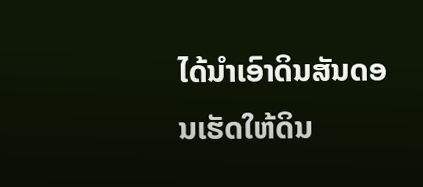ໄດ້ນຳເອົາດິນສັນດອນເຮັດໃຫ້ດິນ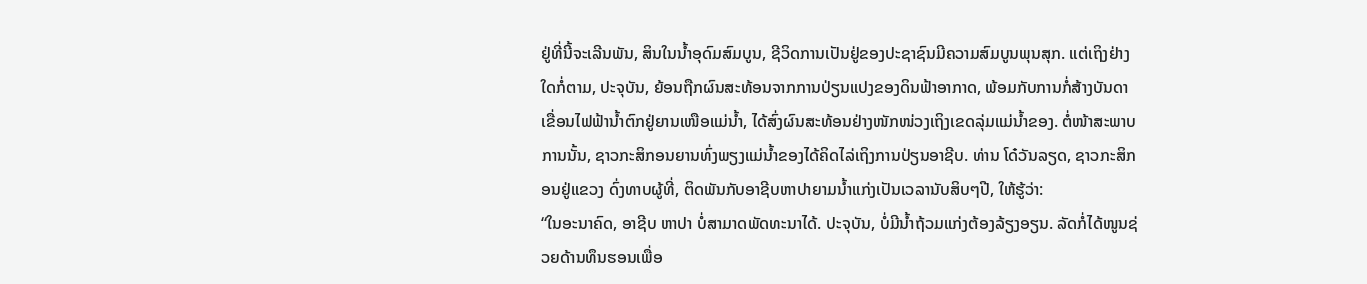ຢູ່ທີ່ນີ້ຈະເລີນພັນ, ສິນໃນນ້ຳອຸດົມສົມບູນ, ຊີວິດການເປັນຢູ່ຂອງປະຊາຊົນມີຄວາມສົມບູນພຸນສຸກ. ແຕ່ເຖິງຢ່າງໃດກໍ່ຕາມ, ປະຈຸບັນ, ຍ້ອນຖືກຜົນສະທ້ອນຈາກການປ່ຽນແປງຂອງດິນຟ້າອາກາດ, ພ້ອມກັບການກໍ່ສ້າງບັນດາເຂື່ອນໄຟຟ້ານ້ຳຕົກຢູ່ຍານເໜືອແມ່ນ້ຳ, ໄດ້ສົ່ງຜົນສະທ້ອນຢ່າງໜັກໜ່ວງເຖິງເຂດລຸ່ມແມ່ນ້ຳຂອງ. ຕໍ່ໜ້າສະພາບການນັ້ນ, ຊາວກະສິກອນຍານທົ່ງພຽງແມ່ນ້ຳຂອງໄດ້ຄິດໄລ່ເຖິງການປ່ຽນອາຊີບ. ທ່ານ ໂດ໋ວັນລຽດ, ຊາວກະສິກອນຢູ່ແຂວງ ດົ່ງທາບຜູ້ທີ່, ຕິດພັນກັບອາຊີບຫາປາຍາມນ້ຳແກ່ງເປັນເວລານັບສິບໆປີ, ໃຫ້ຮູ້ວ່າ:
“ໃນອະນາຄົດ, ອາຊີບ ຫາປາ ບໍ່ສາມາດພັດທະນາໄດ້. ປະຈຸບັນ, ບໍ່ມີນ້ຳຖ້ວມແກ່ງຕ້ອງລ້ຽງອຽນ. ລັດກໍ່ໄດ້ໜູນຊ່ວຍດ້ານທຶນຮອນເພື່ອ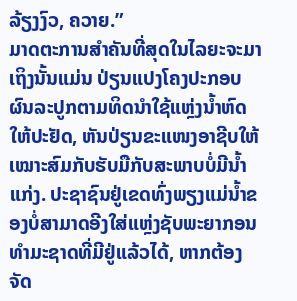ລ້ຽງງົວ, ຄວາຍ.”
ມາດຕະການສຳຄັນທີ່ສຸດໃນໄລຍະຈະມາເຖິງນັ້ນແມ່ນ ປ່ຽນແປງໂຄງປະກອບຜົນລະປູກຕາມທິດນຳໃຊ້ແຫຼ່ງນ້ຳຫົດໃຫ້ປະຢັດ, ຫັນປ່ຽນຂະແໜງອາຊີບໃຫ້ເໝາະສົມກັບຮັບມືກັບສະພາບບໍ່ມີນ້ຳແກ່ງ. ປະຊາຊົນຢູ່ເຂດທົ່ງພຽງແມ່ນ້ຳຂອງບໍ່ສາມາດອີງໃສ່ແຫຼ່ງຊັບພະຍາກອນທຳມະຊາດທີ່ມີຢູ່ແລ້ວໄດ້, ຫາກຕ້ອງຈັດ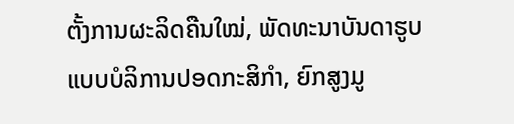ຕັ້ງການຜະລິດຄືນໃໝ່, ພັດທະນາບັນດາຮູບແບບບໍລິການປອດກະສິກຳ, ຍົກສູງມູ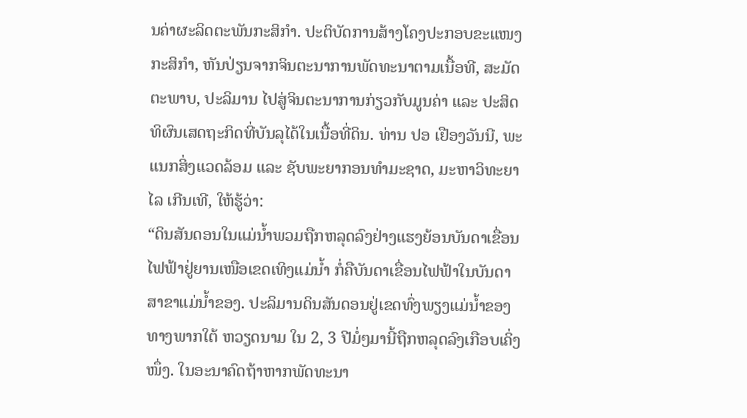ນຄ່າຜະລິດຕະພັນກະສິກຳ. ປະຕິບັດການສ້າງໂຄງປະກອບຂະແໜງກະສິກຳ, ຫັນປ່ຽນຈາກຈິນຕະນາການພັດທະນາຕາມເນື້ອທີ, ສະມັດຕະພາບ, ປະລິມານ ໄປສູ່ຈິນຕະນາການກ່ຽວກັບມູນຄ່າ ແລະ ປະສິດທິຜົນເສດຖະກິດທີ່ບັນລຸໄດ້ໃນເນື້ອທີ່ດິນ. ທ່ານ ປອ ເຢືອງວັນນີ, ພະແນກສິ່ງແວດລ້ອມ ແລະ ຊັບພະຍາກອນທຳມະຊາດ, ມະຫາວິທະຍາໄລ ເກີນເທີ, ໃຫ້ຮູ້ວ່າ:
“ດິນສັນດອນໃນແມ່ນ້ຳພວມຖືກຫລຸດລົງຢ່າງແຮງຍ້ອນບັນດາເຂື່ອນໄຟຟ້າຢູ່ຍານເໜືອເຂດເທິງແມ່ນ້ຳ ກໍ່ຄືບັນດາເຂື່ອນໄຟຟ້າໃນບັນດາສາຂາແມ່ນ້ຳຂອງ. ປະລິມານດິນສັນດອນຢູ່ເຂດທົ່ງພຽງແມ່ນ້ຳຂອງທາງພາກໃຕ້ ຫວຽດນາມ ໃນ 2, 3 ປີມໍ່ໆມານີ້ຖືກຫລຸດລົງເກືອບເຄິ່ງໜຶ່ງ. ໃນອະນາຄົດຖ້າຫາກພັດທະນາ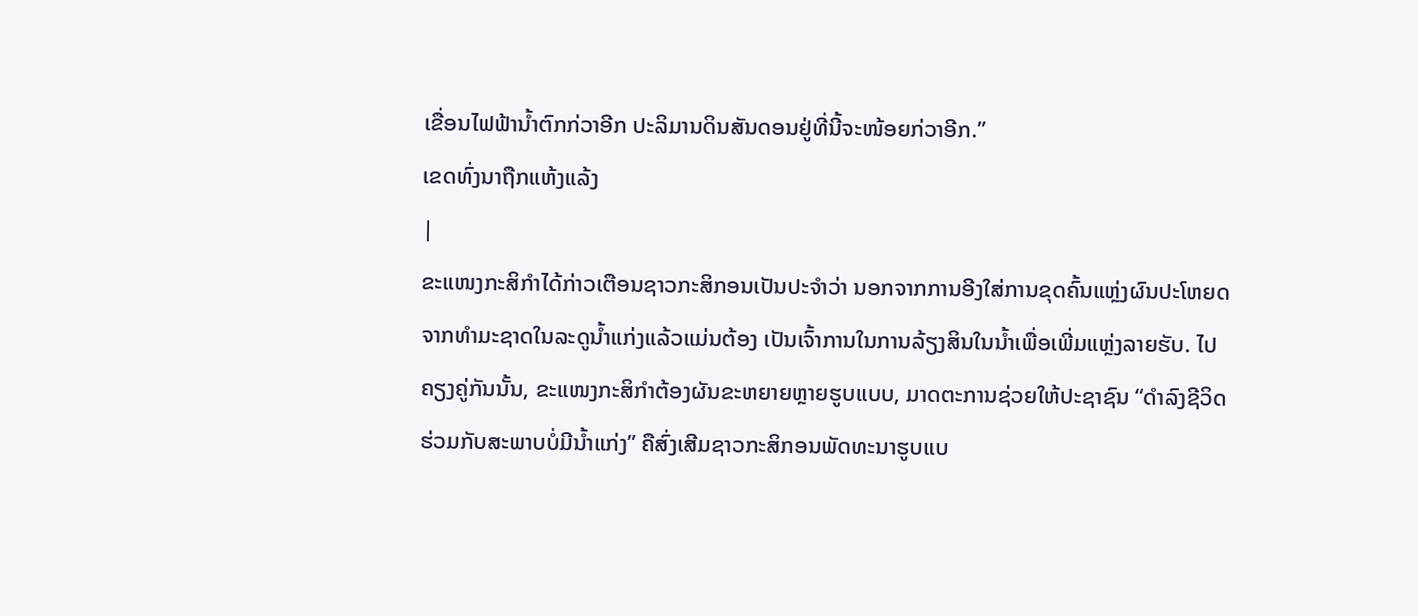ເຂື່ອນໄຟຟ້ານ້ຳຕົກກ່ວາອີກ ປະລິມານດິນສັນດອນຢູ່ທີ່ນີ້ຈະໜ້ອຍກ່ວາອີກ.”
ເຂດທົ່ງນາຖືກແຫ້ງແລ້ງ
|
ຂະແໜງກະສິກຳໄດ້ກ່າວເຕືອນຊາວກະສິກອນເປັນປະຈຳວ່າ ນອກຈາກການອີງໃສ່ການຂຸດຄົ້ນແຫຼ່ງຜົນປະໂຫຍດຈາກທຳມະຊາດໃນລະດູນ້ຳແກ່ງແລ້ວແມ່ນຕ້ອງ ເປັນເຈົ້າການໃນການລ້ຽງສິນໃນນ້ຳເພື່ອເພີ່ມແຫຼ່ງລາຍຮັບ. ໄປຄຽງຄູ່ກັນນັ້ນ, ຂະແໜງກະສິກຳຕ້ອງຜັນຂະຫຍາຍຫຼາຍຮູບແບບ, ມາດຕະການຊ່ວຍໃຫ້ປະຊາຊົນ “ດຳລົງຊີວິດຮ່ວມກັບສະພາບບໍ່ມີນ້ຳແກ່ງ” ຄືສົ່ງເສີມຊາວກະສິກອນພັດທະນາຮູບແບ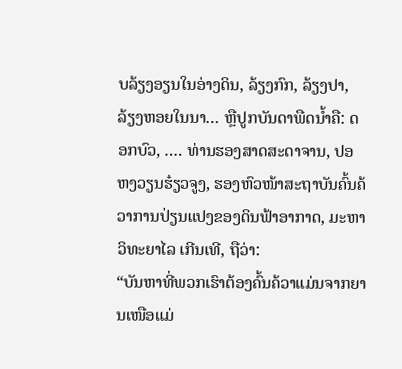ບລ້ຽງອຽນໃນອ່າງດິນ, ລ້ຽງກົກ, ລ້ຽງປາ, ລ້ຽງຫອຍໃນນາ… ຫຼືປູກບັນດາພືດນ້ຳຄື: ດອກບົວ, …. ທ່ານຮອງສາດສະດາຈານ, ປອ ຫງວຽນຮ໋ຽວຈູງ, ຮອງຫົວໜ້າສະຖາບັນຄົ້ນຄ້ວາການປ່ຽນແປງຂອງດິນຟ້າອາກາດ, ມະຫາວິທະຍາໄລ ເກີນເທີ, ຖືວ່າ:
“ບັນຫາທີ່ພວກເຮົາຕ້ອງຄົ້ນຄ້ວາແມ່ນຈາກຍານເໜືອແມ່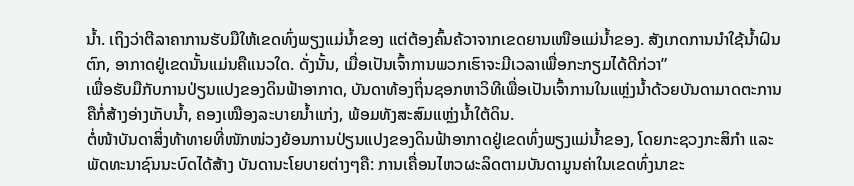ນ້ຳ. ເຖິງວ່າຕີລາຄາການຮັບມືໃຫ້ເຂດທົ່ງພຽງແມ່ນ້ຳຂອງ ແຕ່ຕ້ອງຄົ້ນຄ້ວາຈາກເຂດຍານເໜືອແມ່ນ້ຳຂອງ. ສັງເກດການນຳໃຊ້ນ້ຳຝົນຕົກ, ອາກາດຢູ່ເຂດນັ້ນແມ່ນຄືແນວໃດ. ດັ່ງນັ້ນ, ເມື່ອເປັນເຈົ້າການພວກເຮົາຈະມີເວລາເພື່ອກະກຽມໄດ້ດີກ່ວາ”
ເພື່ອຮັບມືກັບການປ່ຽນແປງຂອງດິນຟ້າອາກາດ, ບັນດາທ້ອງຖິ່ນຊອກຫາວິທີເພື່ອເປັນເຈົ້າການໃນແຫຼ່ງນ້ຳດ້ວຍບັນດາມາດຕະການຄືກໍ່ສ້າງອ່າງເກັບນ້ຳ, ຄອງເໝືອງລະບາຍນ້ຳແກ່ງ, ພ້ອມທັງສະສົມແຫຼ່ງນ້ຳໃຕ້ດິນ.
ຕໍ່ໜ້າບັນດາສິ່ງທ້າທາຍທີ່ໜັກໜ່ວງຍ້ອນການປ່ຽນແປງຂອງດິນຟ້າອາກາດຢູ່ເຂດທົ່ງພຽງແມ່ນ້ຳຂອງ, ໂດຍກະຊວງກະສິກຳ ແລະ ພັດທະນາຊົນນະບົດໄດ້ສ້າງ ບັນດານະໂຍບາຍຕ່າງໆຄື: ການເຄື່ອນໄຫວຜະລິດຕາມບັນດາມູນຄ່າໃນເຂດທົ່ງນາຂະ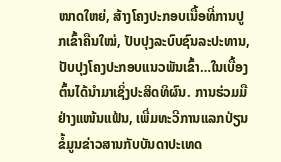ໜາດໃຫຍ່, ສ້າງໂຄງປະກອບເນື້ອທີ່ການປູກເຂົ້າຄືນໃໝ່, ປັບປຸງລະບົບຊົນລະປະທານ, ປັບປຸງໂຄງປະກອບແນວພັນເຂົ້າ…ໃນເບື້ອງຕົ້ນໄດ້ນຳມາເຊິ່ງປະສິດທິຜົນ. ການຮ່ວມມືຢ່າງແໜ້ນແຟ້ນ, ເພີ່ມທະວີການແລກປ່ຽນຂໍ້ມູນຂ່າວສານກັບບັນດາປະເທດ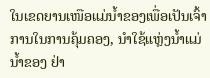ໃນເຂດຍານເໜືອແມ່ນ້ຳຂອງເພື່ອເປັນເຈົ້າການໃນການຄຸ້ມຄອງ, ນຳໃຊ້ແຫຼ່ງນ້ຳແມ່ນ້ຳຂອງ ຢ່າ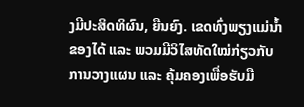ງມີປະສິດທິຜົນ, ຍືນຍົງ. ເຂດທົ່ງພຽງແມ່ນ້ຳຂອງໄດ້ ແລະ ພວມມີວິໄສທັດໃໝ່ກ່ຽວກັບການວາງແຜນ ແລະ ຄຸ້ມຄອງເພື່ອຮັບມື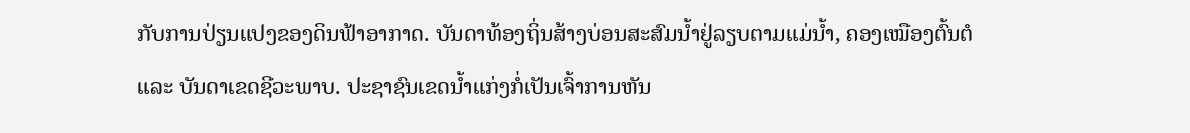ກັບການປ່ຽນແປງຂອງດິນຟ້າອາກາດ. ບັນດາທ້ອງຖິ່ນສ້າງບ່ອນສະສົມນ້ຳຢູ່ລຽບຕາມແມ່ນ້ຳ, ຄອງເໝືອງຕົ້ນຕໍ ແລະ ບັນດາເຂດຊີວະພາບ. ປະຊາຊົນເຂດນ້ຳແກ່ງກໍ່ເປັນເຈົ້າການຫັນ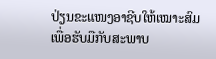ປ່ຽນຂະແໜງອາຊີບໃຫ້ເໝາະສົມເພື່ອຮັບມືກັບສະພາບ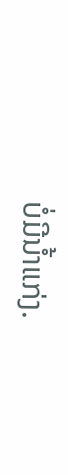ບໍ່ມີນ້ຳແກ່ງ.